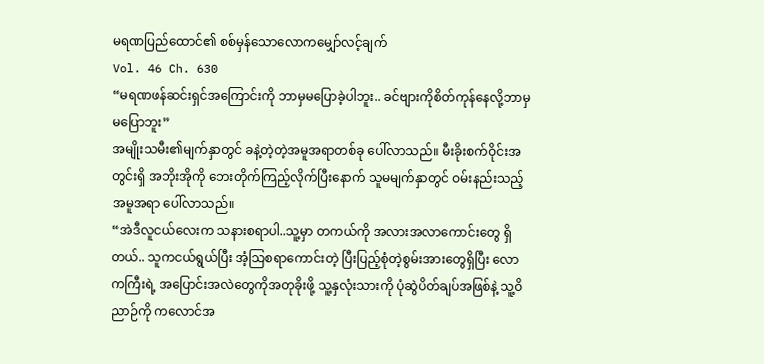မရဏပြည်ထောင်၏ စစ်မှန်သောလောကမျှော်လင့်ချက်
Vol. 46 Ch. 630
“မရဏဖန်ဆင်းရှင်အကြောင်းကို ဘာမှမပြောခဲ့ပါဘူး.. ခင်ဗျားကိုစိတ်ကုန်နေလို့ဘာမှမပြောဘူး”
အမျိုးသမီး၏မျက်နှာတွင် ခနဲ့တဲ့တဲ့အမူအရာတစ်ခု ပေါ်လာသည်။ မီးခိုးစက်ဝိုင်းအတွင်းရှိ အဘိုးအိုကို ဘေးတိုက်ကြည့်လိုက်ပြီးနောက် သူမမျက်နှာတွင် ဝမ်းနည်းသည့်အမူအရာ ပေါ်လာသည်။
“အဲဒီလူငယ်လေးက သနားစရာပါ..သူ့မှာ တကယ်ကို အလားအလာကောင်းတွေ ရှိတယ်.. သူကငယ်ရွယ်ပြီး အံ့သြစရာကောင်းတဲ့ ပြီးပြည့်စုံတဲ့စွမ်းအားတွေရှိပြီး လောကကြီးရဲ့ အပြောင်းအလဲတွေကိုအတုခိုးဖို့ သူ့နှလုံးသားကို ပုံဆွဲပိတ်ချပ်အဖြစ်နဲ့ သူ့ဝိညာဉ်ကို ကလောင်အ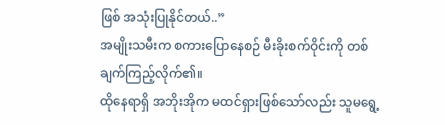ဖြစ် အသုံးပြုနိုင်တယ်..”
အမျိုးသမီးက စကားပြောနေစဉ် မီးခိုးစက်ဝိုင်းကို တစ်ချက်ကြည့်လိုက်၏။
ထိုနေရာရှိ အဘိုးအိုက မထင်ရှားဖြစ်သော်လည်း သူမရွေ့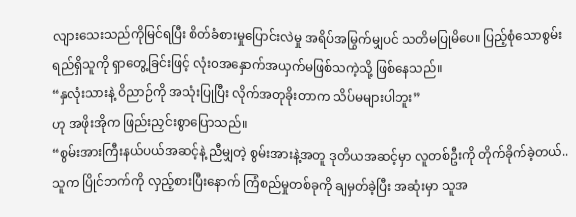လျားသေးသည်ကိုမြင်ရပြီး စိတ်ခံစားမှုပြောင်းလဲမှု အရိပ်အမြွက်မျှပင် သတိမပြုမိပေ။ ပြည့်စုံသောစွမ်းရည်ရှိသူကို ရှာတွေ့ခြင်းဖြင့် လုံး၀အနှောက်အယှက်မဖြစ်သကဲ့သို့ ဖြစ်နေသည်။
“နှလုံးသားနဲ့ ဝိညာဉ်ကို အသုံးပြုပြီး လိုက်အတုခိုးတာက သိပ်မများပါဘူး”
ဟု အဖိုးအိုက ဖြည်းညှင်းစွာပြောသည်။
“စွမ်းအားကြီးနယ်ပယ်အဆင့်နဲ့ ညီမျှတဲ့ စွမ်းအားနဲ့အတူ ဒုတိယအဆင့်မှာ လူတစ်ဦးကို တိုက်ခိုက်ခဲ့တယ်.. သူက ပြိုင်ဘက်ကို လှည့်စားပြီးနောက် ကြံစည်မှုတစ်ခုကို ချမှတ်ခဲ့ပြီး အဆုံးမှာ သူအ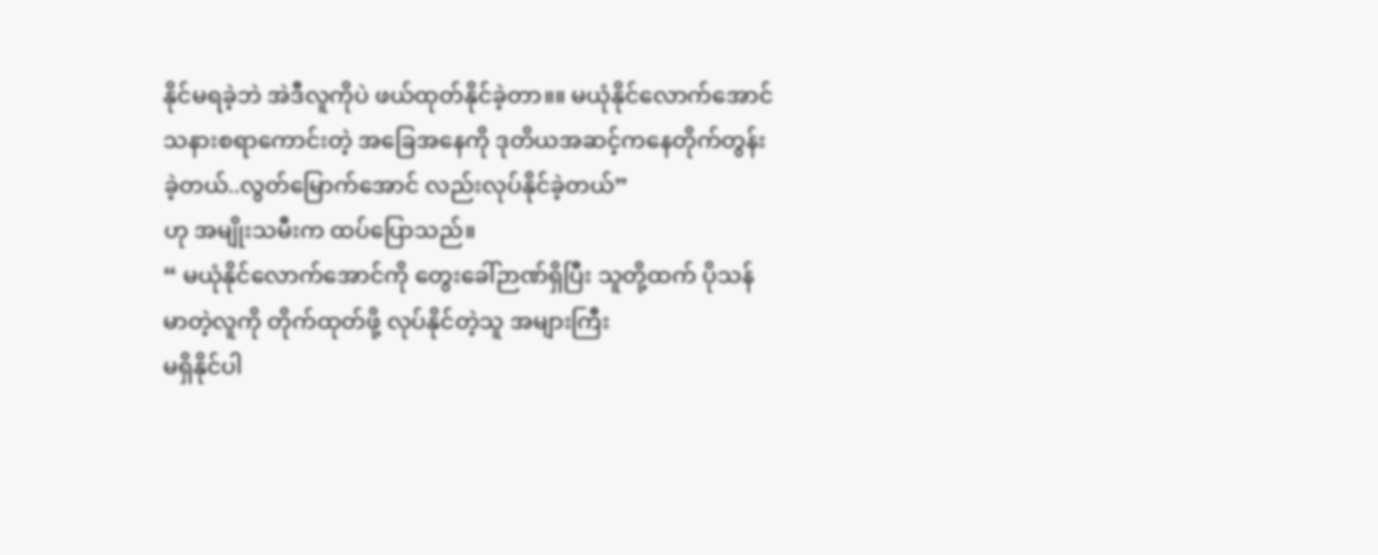နိုင်မရခဲ့ဘဲ အဲဒီလူကိုပဲ ဖယ်ထုတ်နိုင်ခဲ့တာ။။ မယုံနိုင်လောက်အောင် သနားစရာကောင်းတဲ့ အခြေအနေကို ဒုတိယအဆင့်ကနေတိုက်တွန်းခဲ့တယ်..လွတ်မြောက်အောင် လည်းလုပ်နိုင်ခဲ့တယ်”
ဟု အမျိုးသမီးက ထပ်ပြောသည်။
“ မယုံနိုင်လောက်အောင်ကို တွေးခေါ်ဉာဏ်ရှိပြီး သူတို့ထက် ပိုသန်မာတဲ့လူကို တိုက်ထုတ်ဖို့ လုပ်နိုင်တဲ့သူ အများကြီး
မရှိနိုင်ပါ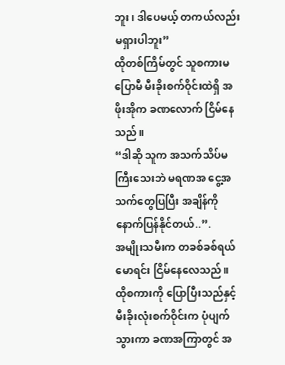ဘူး၊ ဒါပေမယ့် တကယ်လည်းမရှားပါဘူး”
ထိုတစ်ကြိမ်တွင် သူစကားမပြောမီ မီးခိုးစက်ဝိုင်းထဲရှိ အဖိုးအိုက ခဏလောက် ငြိမ်နေသည်။
“ဒါဆို သူက အသက်သိပ်မကြီးသေးဘဲ မရဏအ ငွေ့အသက်တွေပြပြီး အချိန်ကို နောက်ပြန်နိုင်တယ်..”.
အမျိုးသမီးက တခစ်ခစ်ရယ်မောရင်း ငြိမ်နေလေသည်။
ထိုစကားကို ပြောပြီးသည်နှင့် မီးခိုးလုံးစက်ဝိုင်းက ပုံပျက်သွားကာ ခဏအကြာတွင် အ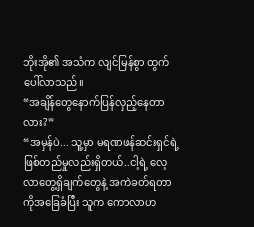ဘိုးအို၏ အသံက လျင်မြန်စွာ ထွက်ပေါ်လာသည်။
“အချိန်တွေနောက်ပြန်လှည့်နေတာလား?”
“အမှန်ပဲ... သူ့မှာ မရဏဖန်ဆင်းရှင်ရဲ့ဖြစ်တည်မှုလည်းရှိတယ်..ငါ့ရဲ့ လေ့လာတွေ့ရှိချက်တွေနဲ့ အကဲခတ်ရတာကိုအခြေခံပြီး သူက ကောလာဟ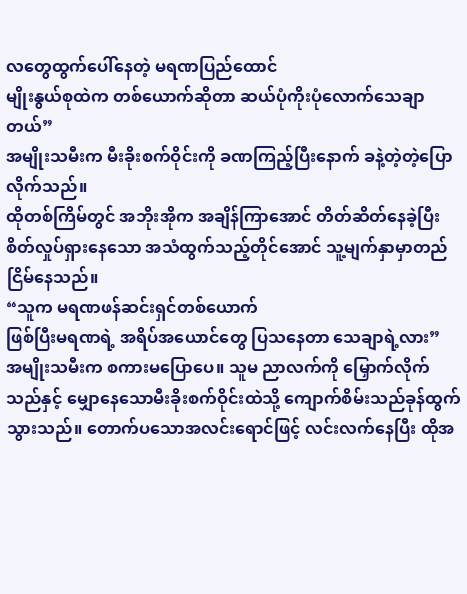လတွေထွက်ပေါ်နေတဲ့ မရဏပြည်ထောင်
မျိုးနွယ်စုထဲက တစ်ယောက်ဆိုတာ ဆယ်ပုံကိုးပုံလောက်သေချာတယ်”
အမျိုးသမီးက မီးခိုးစက်ဝိုင်းကို ခဏကြည့်ပြီးနောက် ခနဲ့တဲ့တဲ့ပြောလိုက်သည်။
ထိုတစ်ကြိမ်တွင် အဘိုးအိုက အချိန်ကြာအောင် တိတ်ဆိတ်နေခဲ့ပြီး စိတ်လှုပ်ရှားနေသော အသံထွက်သည့်တိုင်အောင် သူ့မျက်နှာမှာတည်ငြိမ်နေသည်။
“သူက မရဏဖန်ဆင်းရှင်တစ်ယောက်
ဖြစ်ပြီးမရဏရဲ့ အရိပ်အယောင်တွေ ပြသနေတာ သေချာရဲ့လား”
အမျိုးသမီးက စကားမပြောပေ။ သူမ ညာလက်ကို မြှောက်လိုက်သည်နှင့် မျှောနေသောမီးခိုးစက်ဝိုင်းထဲသို့ ကျောက်စိမ်းသည်ခုန်ထွက်သွားသည်။ တောက်ပသောအလင်းရောင်ဖြင့် လင်းလက်နေပြီး ထိုအ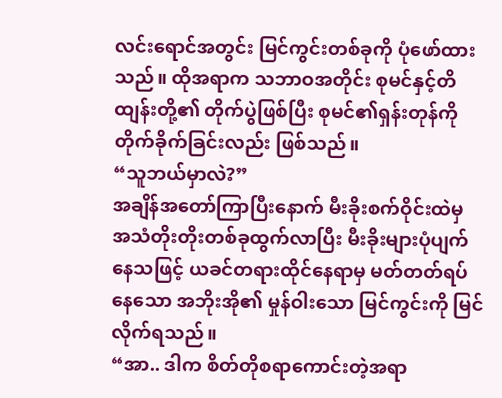လင်းရောင်အတွင်း မြင်ကွင်းတစ်ခုကို ပုံဖော်ထားသည်။ ထိုအရာက သဘာဝအတိုင်း စုမင်နှင့်တိထျန်းတို့၏ တိုက်ပွဲဖြစ်ပြီး စုမင်၏ရှန်းတုန်ကို တိုက်ခိုက်ခြင်းလည်း ဖြစ်သည်။
“သူဘယ်မှာလဲ?”
အချိန်အတော်ကြာပြီးနောက် မီးခိုးစက်ဝိုင်းထဲမှ အသံတိုးတိုးတစ်ခုထွက်လာပြီး မီးခိုးများပုံပျက်နေသဖြင့် ယခင်တရားထိုင်နေရာမှ မတ်တတ်ရပ်နေသော အဘိုးအို၏ မှုန်ဝါးသော မြင်ကွင်းကို မြင်လိုက်ရသည်။
“အာ.. ဒါက စိတ်တိုစရာကောင်းတဲ့အရာ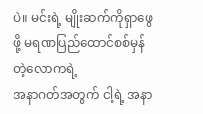ပဲ။ မင်းရဲ့ မျိုးဆက်ကိုရှာဖွေဖို့ မရဏပြည်ထောင်စစ်မှန်တဲ့လောကရဲ့
အနာဂတ်အတွက် ငါ့ရဲ့ အနာ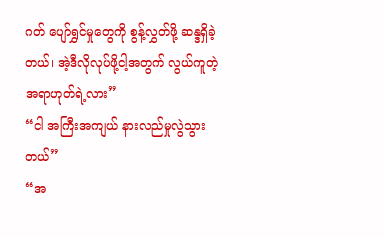ဂတ် ပျော်ရွှင်မှုတွေကို စွန့်လွှတ်ဖို့ ဆန္ဒရှိခဲ့တယ်၊ အဲ့ဒီလိုလုပ်ဖို့ငါ့အတွက် လွယ်ကူတဲ့အရာဟုတ်ရဲ့လား”
“ငါ အကြီးအကျယ် နားလည်မှုလွဲသွားတယ်”
“အ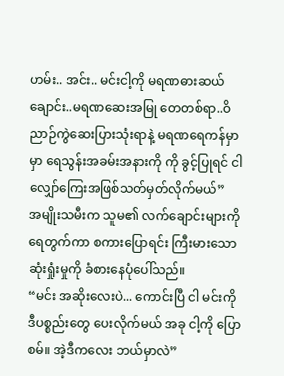ဟမ်း.. အင်း.. မင်းငါ့ကို မရဏဓားဆယ်ချောင်း..မရဏဆေးအမြု တေတစ်ရာ..ဝိညာဉ်ကွဲဆေးပြားသုံးရာနဲ့ မရဏရေကန်မှာ မှာ ရေသွန်းအခမ်းအနားကို ကို ခွင့်ပြုရင် ငါလျှော်ကြေးအဖြစ်သတ်မှတ်လိုက်မယ်”
အမျိုးသမီးက သူမ၏ လက်ချောင်းများကို ရေတွက်ကာ စကားပြောရင်း ကြီးမားသော ဆုံးရှုံးမှုကို ခံစားနေပုံပေါ်သည်။
“မင်း အဆိုးလေးပဲ... ကောင်းပြီ ငါ မင်းကို ဒီပစ္စည်းတွေ ပေးလိုက်မယ် အခု ငါ့ကို ပြောစမ်။ အဲ့ဒီကလေး ဘယ်မှာလဲ”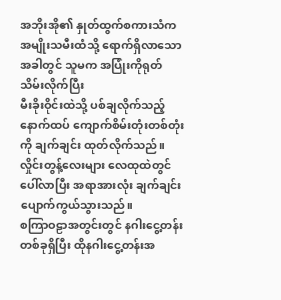အဘိုးအို၏ နှုတ်ထွက်စကားသံက အမျိုးသမီးထံသို့ ရောက်ရှိလာသောအခါတွင် သူမက အပြုံးကိုရုတ်သိမ်းလိုက်ပြီး
မီးခိုးဝိုင်းထဲသို့ ပစ်ချလိုက်သည့် နောက်ထပ် ကျောက်စိမ်းတုံးတစ်တုံးကို ချက်ချင်း ထုတ်လိုက်သည်။
လှိုင်းတွန့်လေးများ လေထုထဲတွင်ပေါ်လာပြီး အရာအားလုံး ချက်ချင်းပျောက်ကွယ်သွားသည်။
စကြာဝဠာအတွင်းတွင် နဂါးငွေ့တန်းတစ်ခုရှိပြီး ထိုနဂါးငွေ့တန်းအ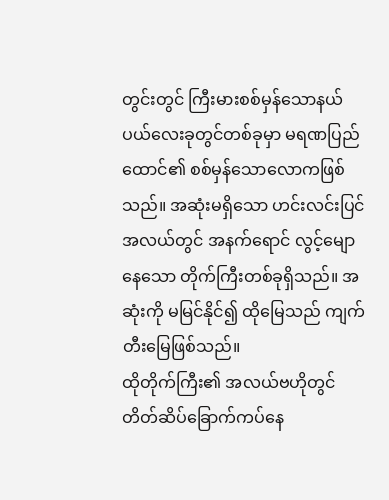တွင်းတွင် ကြီးမားစစ်မှန်သောနယ်ပယ်လေးခုတွင်တစ်ခုမှာ မရဏပြည်ထောင်၏ စစ်မှန်သောလောကဖြစ်သည်။ အဆုံးမရှိသော ဟင်းလင်းပြင်အလယ်တွင် အနက်ရောင် လွင့်မျောနေသော တိုက်ကြီးတစ်ခုရှိသည်။ အဆုံးကို မမြင်နိုင်၍ ထိုမြေသည် ကျက်တီးမြေဖြစ်သည်။
ထိုတိုက်ကြီး၏ အလယ်ဗဟိုတွင်တိတ်ဆိပ်ခြောက်ကပ်နေ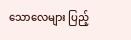သောလေများ ပြည့်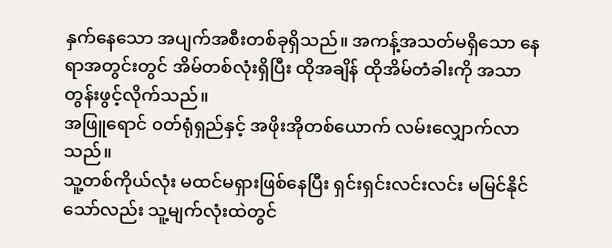နှက်နေသော အပျက်အစီးတစ်ခုရှိသည်။ အကန့်အသတ်မရှိသော နေရာအတွင်းတွင် အိမ်တစ်လုံးရှိပြီး ထိုအချိန် ထိုအိမ်တံခါးကို အသာတွန်းဖွင့်လိုက်သည်။
အဖြူရောင် ၀တ်ရုံရှည်နှင့် အဖိုးအိုတစ်ယောက် လမ်းလျှောက်လာသည်။
သူ့တစ်ကိုယ်လုံး မထင်မရှားဖြစ်နေပြီး ရှင်းရှင်းလင်းလင်း မမြင်နိုင်သော်လည်း သူ့မျက်လုံးထဲတွင်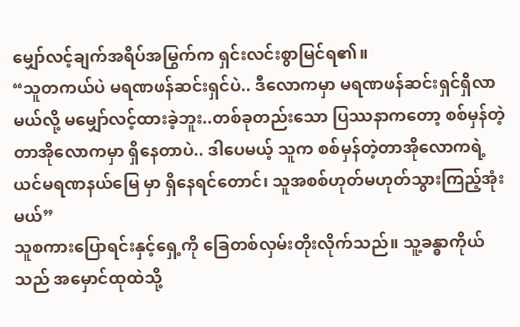မျှော်လင့်ချက်အရိပ်အမြွက်က ရှင်းလင်းစွာမြင်ရ၏။
“သူတကယ်ပဲ မရဏဖန်ဆင်းရှင်ပဲ.. ဒီလောကမှာ မရဏဖန်ဆင်းရှင်ရှိလာမယ်လို့ မမျှော်လင့်ထားခဲ့ဘူး..တစ်ခုတည်းသော ပြဿနာကတော့ စစ်မှန်တဲ့တာအိုလောကမှာ ရှိနေတာပဲ.. ဒါပေမယ့် သူက စစ်မှန်တဲ့တာအိုလောကရဲ့
ယင်မရဏနယ်မြေ မှာ ရှိနေရင်တောင်၊ သူအစစ်ဟုတ်မဟုတ်သွားကြည့်အုံးမယ်”
သူစကားပြောရင်းနှင့်ရှေ့ကို ခြေတစ်လှမ်းတိုးလိုက်သည်။ သူ့ခန္ဓာကိုယ်သည် အမှောင်ထုထဲသို့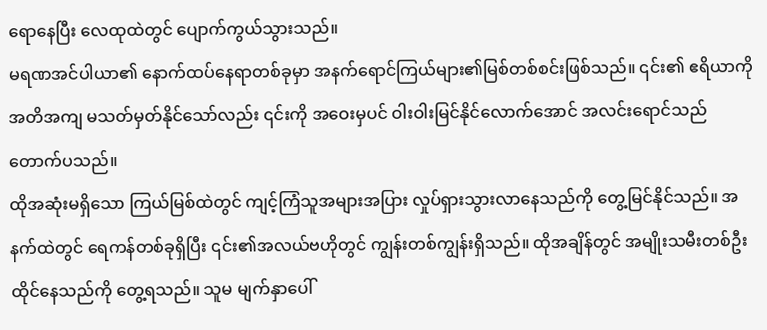ရောနေပြီး လေထုထဲတွင် ပျောက်ကွယ်သွားသည်။
မရဏအင်ပါယာ၏ နောက်ထပ်နေရာတစ်ခုမှာ အနက်ရောင်ကြယ်များ၏မြစ်တစ်စင်းဖြစ်သည်။ ၎င်း၏ ဧရိယာကို အတိအကျ မသတ်မှတ်နိုင်သော်လည်း ၎င်းကို အဝေးမှပင် ဝါးဝါးမြင်နိုင်လောက်အောင် အလင်းရောင်သည်တောက်ပသည်။
ထိုအဆုံးမရှိသော ကြယ်မြစ်ထဲတွင် ကျင့်ကြံသူအများအပြား လှုပ်ရှားသွားလာနေသည်ကို တွေ့မြင်နိုင်သည်။ အနက်ထဲတွင် ရေကန်တစ်ခုရှိပြီး ၎င်း၏အလယ်ဗဟိုတွင် ကျွန်းတစ်ကျွန်းရှိသည်။ ထိုအချိန်တွင် အမျိုးသမီးတစ်ဦး ထိုင်နေသည်ကို တွေ့ရသည်။ သူမ မျက်နှာပေါ်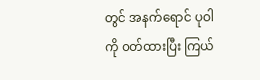တွင် အနက်ရောင် ပုဝါကို ၀တ်ထားပြီး ကြယ်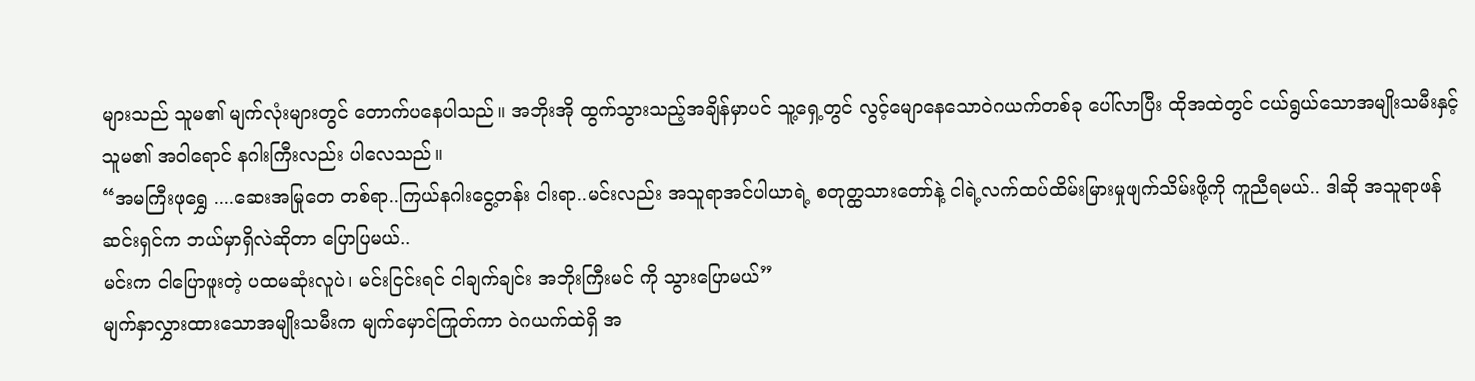များသည် သူမ၏ မျက်လုံးများတွင် တောက်ပနေပါသည်။ အဘိုးအို ထွက်သွားသည့်အချိန်မှာပင် သူ့ရှေ့တွင် လွင့်မျောနေသောဝဲဂယက်တစ်ခု ပေါ်လာပြီး ထိုအထဲတွင် ငယ်ရွယ်သောအမျိုးသမီးနှင့်သူမ၏ အဝါရောင် နဂါးကြီးလည်း ပါလေသည်။
“အမကြီးဖုရွှေ ....ဆေးအမြုတေ တစ်ရာ..ကြယ်နဂါးငွေ့တန်း ငါးရာ..မင်းလည်း အသူရာအင်ပါယာရဲ့ စတုတ္ထသားတော်နဲ့ ငါရဲ့လက်ထပ်ထိမ်းမြားမှုဖျက်သိမ်းဖို့ကို ကူညီရမယ်.. ဒါဆို အသူရာဖန်ဆင်းရှင်က ဘယ်မှာရှိလဲဆိုတာ ပြောပြမယ်..
မင်းက ငါပြောဖူးတဲ့ ပထမဆုံးလူပဲ၊ မင်းငြင်းရင် ငါချက်ချင်း အဘိုးကြီးမင် ကို သွားပြောမယ်”
မျက်နှာလွှားထားသောအမျိုးသမီးက မျက်မှောင်ကြုတ်ကာ ဝဲဂယက်ထဲရှိ အ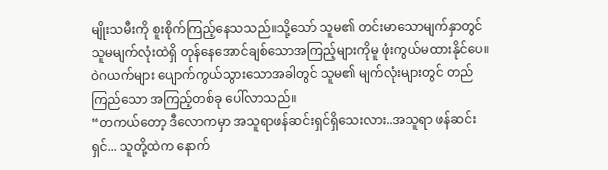မျိုးသမီးကို စူးစိုက်ကြည့်နေသသည်။သို့သော် သူမ၏ တင်းမာသောမျက်နှာတွင် သူမမျက်လုံးထဲရှိ တုန်နေအောင်ချစ်သောအကြည့်များကိုမူ ဖုံးကွယ်မထားနိုင်ပေ။
ဝဲဂယက်များ ပျောက်ကွယ်သွားသောအခါတွင် သူမ၏ မျက်လုံးများတွင် တည်ကြည်သော အကြည့်တစ်ခု ပေါ်လာသည်။
“တကယ်တော့ ဒီလောကမှာ အသူရာဖန်ဆင်းရှင်ရှိသေးလား..အသူရာ ဖန်ဆင်းရှင်... သူတို့ထဲက နောက်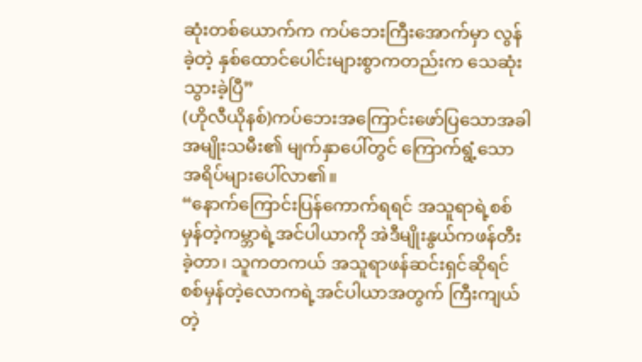ဆုံးတစ်ယောက်က ကပ်ဘေးကြီးအောက်မှာ လွန်ခဲ့တဲ့ နှစ်ထောင်ပေါင်းများစွာကတည်းက သေဆုံးသွားခဲ့ပြီ”
(ဟိုလီယိုနစ်)ကပ်ဘေးအကြောင်းဖော်ပြသောအခါအမျိုးသမီး၏ မျက်နှာပေါ်တွင် ကြောက်ရွံ့သောအရိပ်များပေါ်လာ၏။
“နောက်ကြောင်းပြန်ကောက်ရရင် အသူရာရဲ့စစ်မှန်တဲ့ကမ္ဘာရဲ့အင်ပါယာကို အဲဒီမျိုးနွယ်ကဖန်တီးခဲ့တာ၊ သူကတကယ် အသူရာဖန်ဆင်းရှင်ဆိုရင် စစ်မှန်တဲ့လောကရဲ့အင်ပါယာအတွက် ကြီးကျယ်တဲ့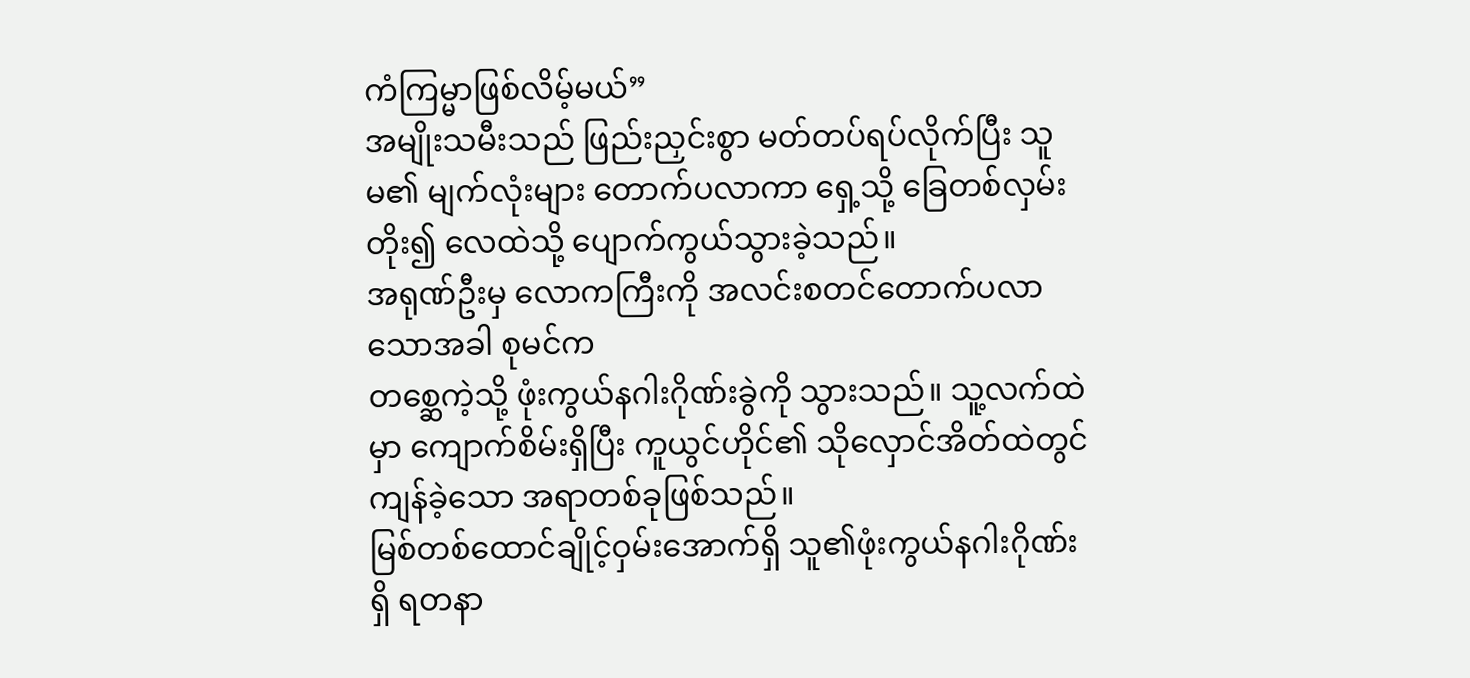ကံကြမ္မာဖြစ်လိမ့်မယ်”
အမျိုးသမီးသည် ဖြည်းညှင်းစွာ မတ်တပ်ရပ်လိုက်ပြီး သူမ၏ မျက်လုံးများ တောက်ပလာကာ ရှေ့သို့ ခြေတစ်လှမ်းတိုး၍ လေထဲသို့ ပျောက်ကွယ်သွားခဲ့သည်။
အရုဏ်ဦးမှ လောကကြီးကို အလင်းစတင်တောက်ပလာသောအခါ စုမင်က
တစ္ဆေကဲ့သို့ ဖုံးကွယ်နဂါးဂိုဏ်းခွဲကို သွားသည်။ သူ့လက်ထဲမှာ ကျောက်စိမ်းရှိပြီး ကူယွင်ဟိုင်၏ သိုလှောင်အိတ်ထဲတွင် ကျန်ခဲ့သော အရာတစ်ခုဖြစ်သည်။
မြစ်တစ်ထောင်ချိုင့်ဝှမ်းအောက်ရှိ သူ၏ဖုံးကွယ်နဂါးဂိုဏ်းရှိ ရတနာ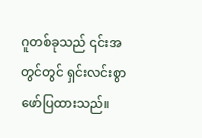ဂူတစ်ခုသည် ၎င်းအတွင်တွင် ရှင်းလင်းစွာဖော်ပြထားသည်။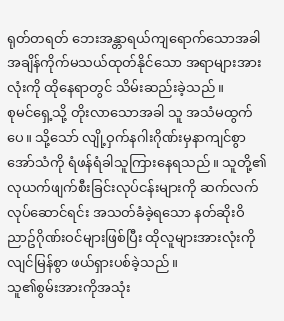ရုတ်တရတ် ဘေးအန္တာရယ်ကျရောက်သောအခါ အချိန်ကိုက်မသယ်ထုတ်နိုင်သော အရာများအားလုံးကို ထိုနေရာတွင် သိမ်းဆည်းခဲ့သည်။
စုမင်ရှေ့သို့ တိုးလာသောအခါ သူ အသံမထွက်ပေ။ သို့သော် လျို့ဝှက်နဂါးဂိုဏ်းမှနာကျင်စွာ အော်သံကို ရံဖန်ရံခါသူကြားနေရသည်။ သူတို့၏ လုယက်ဖျက်စီးခြင်းလုပ်ငန်းများကို ဆက်လက်လုပ်ဆောင်ရင်း အသတ်ခံခဲ့ရသော နတ်ဆိုးဝိညာဥ်ဂိုဏ်းဝင်များဖြစ်ပြီး ထိုလူများအားလုံးကို လျင်မြန်စွာ ဖယ်ရှားပစ်ခဲ့သည်။
သူ၏စွမ်းအားကိုအသုံး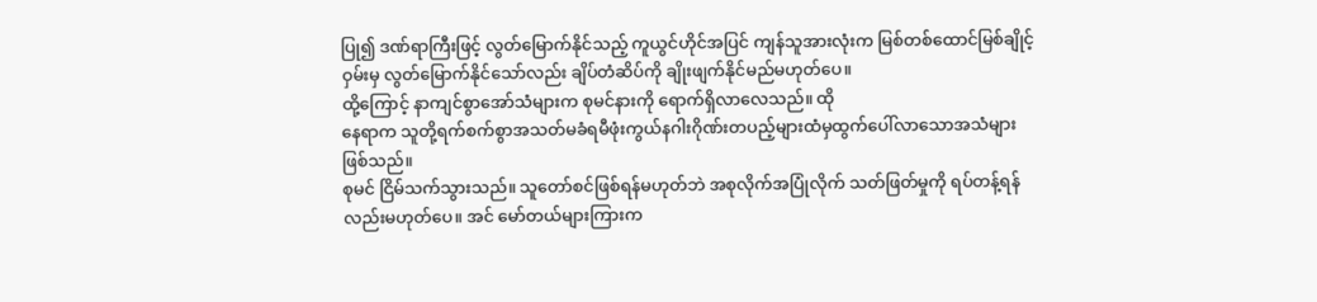ပြု၍ ဒဏ်ရာကြီးဖြင့် လွတ်မြောက်နိုင်သည့် ကူယွင်ဟိုင်အပြင် ကျန်သူအားလုံးက မြစ်တစ်ထောင်မြစ်ချိုင့်ဝှမ်းမှ လွတ်မြောက်နိုင်သော်လည်း ချိပ်တံဆိပ်ကို ချိုးဖျက်နိုင်မည်မဟုတ်ပေ။
ထို့ကြောင့် နာကျင်စွာအော်သံများက စုမင်နားကို ရောက်ရှိလာလေသည်။ ထို
နေရာက သူတို့ရက်စက်စွာအသတ်မခံရမီဖုံးကွယ်နဂါးဂိုဏ်းတပည့်များထံမှထွက်ပေါ်လာသောအသံများဖြစ်သည်။
စုမင် ငြိမ်သက်သွားသည်။ သူတော်စင်ဖြစ်ရန်မဟုတ်ဘဲ အစုလိုက်အပြုံလိုက် သတ်ဖြတ်မှုကို ရပ်တန့်ရန်လည်းမဟုတ်ပေ။ အင် မော်တယ်များကြားက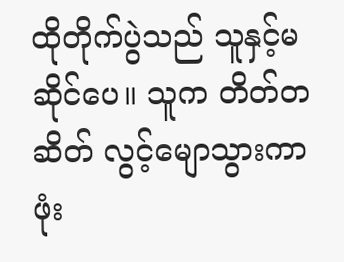ထိုတိုက်ပွဲသည် သူနှင့်မဆိုင်ပေ။ သူက တိတ်တဆိတ် လွင့်မျောသွားကာ ဖုံး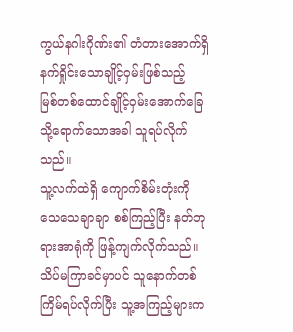ကွယ်နဂါးဂိုဏ်း၏ တံတားအောက်ရှိနက်ရှိုင်းသောချိုင့်ဝှမ်းဖြစ်သည့်
မြစ်တစ်ထောင်ချိုင့်ဝှမ်းအောက်ခြေသို့ရောက်သောအခါ သူရပ်လိုက်သည်။
သူ့လက်ထဲရှိ ကျောက်စိမ်းတုံးကို သေသေချာချာ စစ်ကြည့်ပြီး နတ်ဘုရားအာရုံကို ဖြန့်ကျက်လိုက်သည်။ သိပ်မကြာခင်မှာပင် သူနောက်တစ်ကြိမ်ရပ်လိုက်ပြီး သူ့အကြည့်များက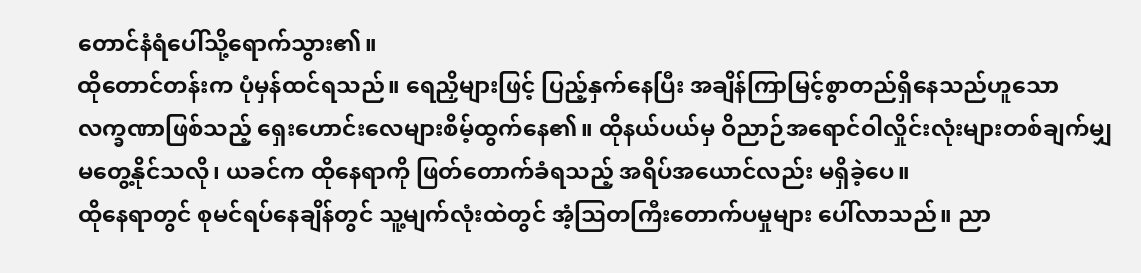တောင်နံရံပေါ်သို့ရောက်သွား၏။
ထိုတောင်တန်းက ပုံမှန်ထင်ရသည်။ ရေညှိများဖြင့် ပြည့်နှက်နေပြီး အချိန်ကြာမြင့်စွာတည်ရှိနေသည်ဟူသော
လက္ခဏာဖြစ်သည့် ရှေးဟောင်းလေများစိမ့်ထွက်နေ၏။ ထိုနယ်ပယ်မှ ဝိညာဉ်အရောင်ဝါလှိုင်းလုံးများတစ်ချက်မျှ မတွေ့နိုင်သလို၊ ယခင်က ထိုနေရာကို ဖြတ်တောက်ခံရသည့် အရိပ်အယောင်လည်း မရှိခဲ့ပေ။
ထိုနေရာတွင် စုမင်ရပ်နေချိန်တွင် သူ့မျက်လုံးထဲတွင် အံ့သြတကြီးတောက်ပမှုများ ပေါ်လာသည်။ ညာ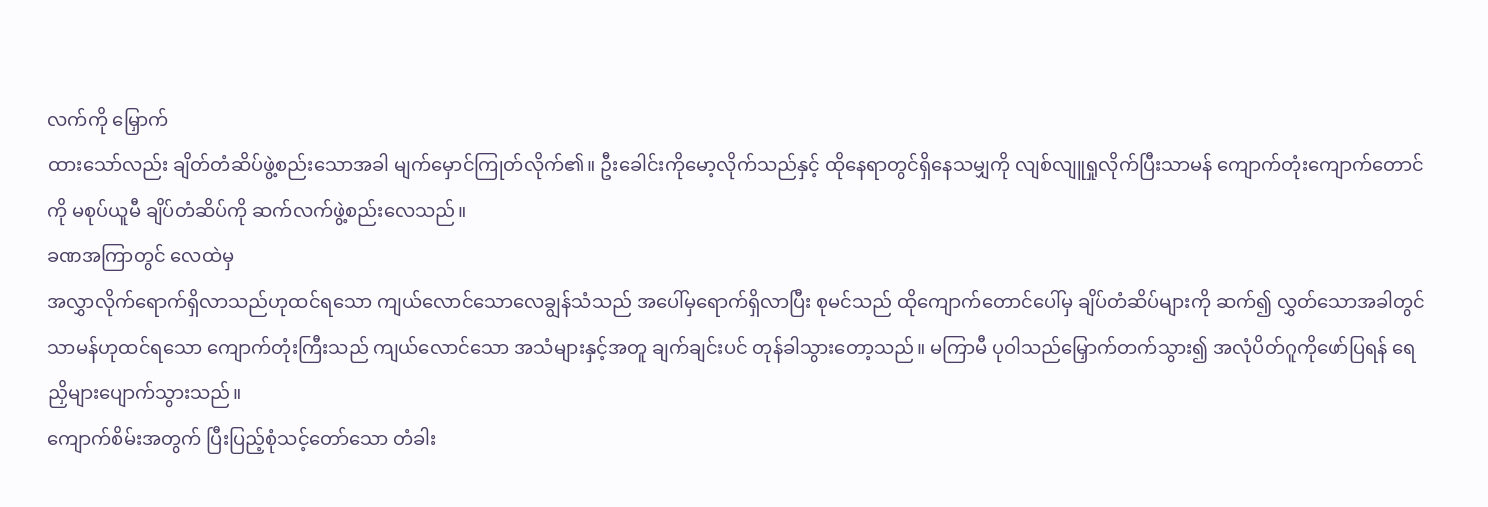လက်ကို မြှောက်
ထားသော်လည်း ချိတ်တံဆိပ်ဖွဲ့စည်းသောအခါ မျက်မှောင်ကြုတ်လိုက်၏။ ဦးခေါင်းကိုမော့လိုက်သည်နှင့် ထိုနေရာတွင်ရှိနေသမျှကို လျစ်လျူရှုလိုက်ပြီးသာမန် ကျောက်တုံးကျောက်တောင်ကို မစုပ်ယူမီ ချိပ်တံဆိပ်ကို ဆက်လက်ဖွဲ့စည်းလေသည်။
ခဏအကြာတွင် လေထဲမှ
အလွှာလိုက်ရောက်ရှိလာသည်ဟုထင်ရသော ကျယ်လောင်သောလေချွန်သံသည် အပေါ်မှရောက်ရှိလာပြီး စုမင်သည် ထိုကျောက်တောင်ပေါ်မှ ချိပ်တံဆိပ်များကို ဆက်၍ လွှတ်သောအခါတွင် သာမန်ဟုထင်ရသော ကျောက်တုံးကြီးသည် ကျယ်လောင်သော အသံများနှင့်အတူ ချက်ချင်းပင် တုန်ခါသွားတော့သည်။ မကြာမီ ပုဝါသည်မြှောက်တက်သွား၍ အလုံပိတ်ဂူကိုဖော်ပြရန် ရေညှိများပျောက်သွားသည်။
ကျောက်စိမ်းအတွက် ပြီးပြည့်စုံသင့်တော်သော တံခါး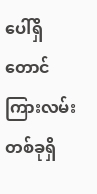ပေါ်ရှိတောင်ကြားလမ်းတစ်ခုရှိ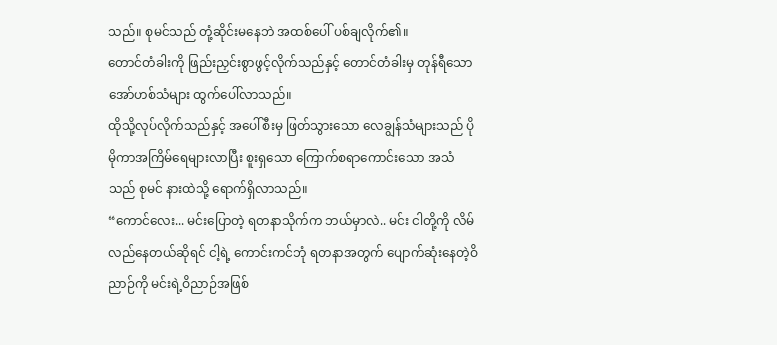သည်။ စုမင်သည် တုံ့ဆိုင်းမနေဘဲ အထစ်ပေါ် ပစ်ချလိုက်၏။
တောင်တံခါးကို ဖြည်းညှင်းစွာဖွင့်လိုက်သည်နှင့် တောင်တံခါးမှ တုန်ရီသော
အော်ဟစ်သံများ ထွက်ပေါ်လာသည်။
ထိုသို့လုပ်လိုက်သည်နှင့် အပေါ်စီးမှ ဖြတ်သွားသော လေချွန်သံများသည် ပိုမိုကာအကြိမ်ရေများလာပြီး စူးရှသော ကြောက်စရာကောင်းသော အသံသည် စုမင် နားထဲသို့ ရောက်ရှိလာသည်။
“ကောင်လေး... မင်းပြောတဲ့ ရတနာသိုက်က ဘယ်မှာလဲ.. မင်း ငါတို့ကို လိမ်လည်နေတယ်ဆိုရင် ငါ့ရဲ့ ကောင်းကင်ဘုံ ရတနာအတွက် ပျောက်ဆုံးနေတဲ့ဝိညာဉ်ကို မင်းရဲ့ဝိညာဉ်အဖြစ်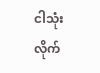ငါသုံးလိုက်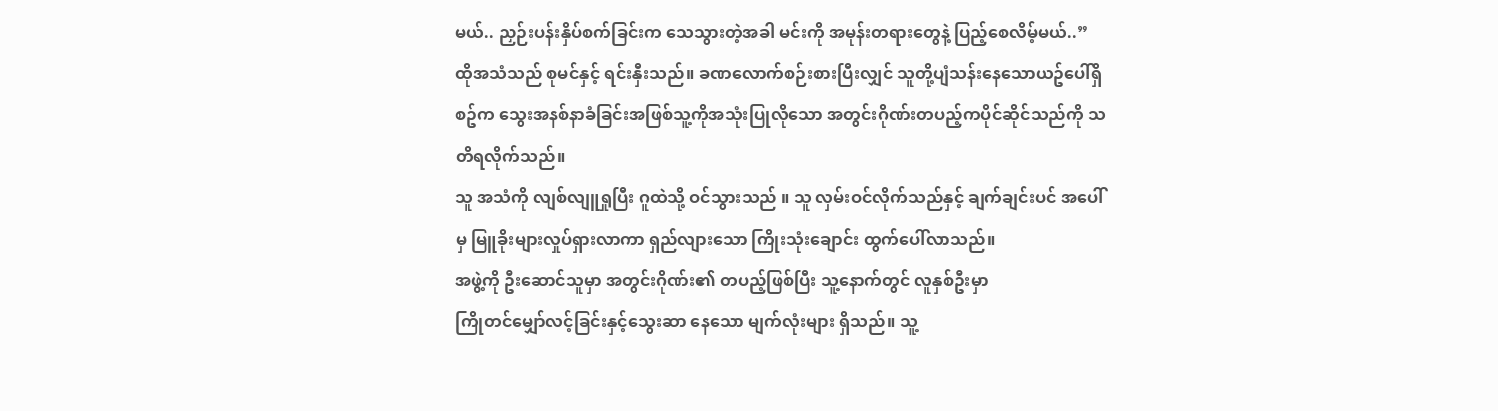မယ်.. ညှဉ်းပန်းနှိပ်စက်ခြင်းက သေသွားတဲ့အခါ မင်းကို အမုန်းတရားတွေနဲ့ ပြည့်စေလိမ့်မယ်..”
ထိုအသံသည် စုမင်နှင့် ရင်းနှီးသည်။ ခဏလောက်စဉ်းစားပြီးလျှင် သူတို့ပျံသန်းနေသောယဥ်ပေါ်ရှိစဥ်က သွေးအနစ်နာခံခြင်းအဖြစ်သူ့ကိုအသုံးပြုလိုသော အတွင်းဂိုဏ်းတပည့်ကပိုင်ဆိုင်သည်ကို သတိရလိုက်သည်။
သူ အသံကို လျစ်လျူရှုပြီး ဂူထဲသို့ ဝင်သွားသည် ။ သူ လှမ်းဝင်လိုက်သည်နှင့် ချက်ချင်းပင် အပေါ်မှ မြူခိုးများလှုပ်ရှားလာကာ ရှည်လျားသော ကြိုးသုံးချောင်း ထွက်ပေါ်လာသည်။
အဖွဲ့ကို ဦးဆောင်သူမှာ အတွင်းဂိုဏ်း၏ တပည့်ဖြစ်ပြီး သူ့နောက်တွင် လူနှစ်ဦးမှာ
ကြိုတင်မျှော်လင့်ခြင်းနှင့်သွေးဆာ နေသော မျက်လုံးများ ရှိသည်။ သူ့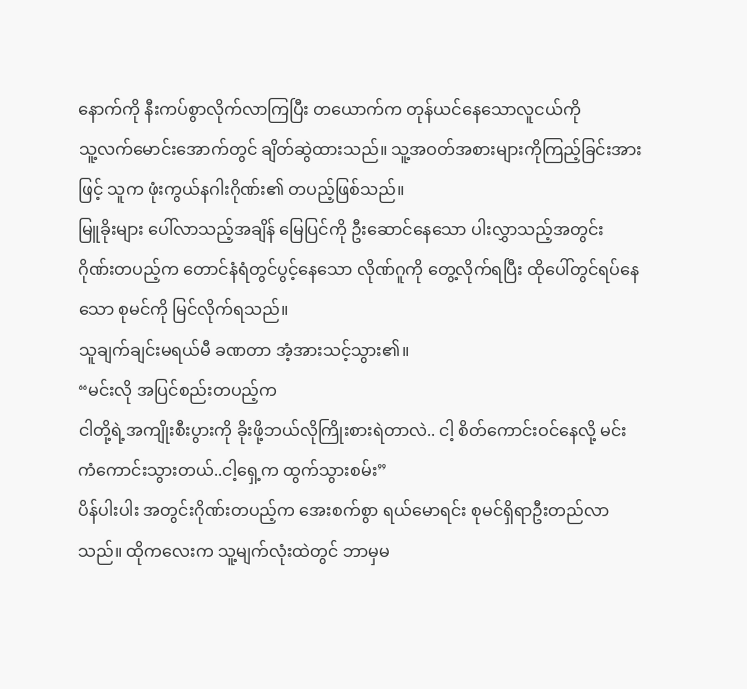နောက်ကို နီးကပ်စွာလိုက်လာကြပြီး တယောက်က တုန်ယင်နေသောလူငယ်ကို
သူ့လက်မောင်းအောက်တွင် ချိတ်ဆွဲထားသည်။ သူ့အဝတ်အစားများကိုကြည့်ခြင်းအားဖြင့် သူက ဖုံးကွယ်နဂါးဂိုဏ်း၏ တပည့်ဖြစ်သည်။
မြူခိုးများ ပေါ်လာသည့်အချိန် မြေပြင်ကို ဦးဆောင်နေသော ပါးလွှာသည့်အတွင်း ဂိုဏ်းတပည့်က တောင်နံရံတွင်ပွင့်နေသော လိုဏ်ဂူကို တွေ့လိုက်ရပြီး ထိုပေါ်တွင်ရပ်နေသော စုမင်ကို မြင်လိုက်ရသည်။
သူချက်ချင်းမရယ်မီ ခဏတာ အံ့အားသင့်သွား၏။
“မင်းလို အပြင်စည်းတပည့်က
ငါတို့ရဲ့အကျိုးစီးပွားကို ခိုးဖို့ဘယ်လိုကြိုးစားရဲတာလဲ.. ငါ့ စိတ်ကောင်းဝင်နေလို့ မင်းကံကောင်းသွားတယ်..ငါ့ရှေ့က ထွက်သွားစမ်း”
ပိန်ပါးပါး အတွင်းဂိုဏ်းတပည့်က အေးစက်စွာ ရယ်မောရင်း စုမင်ရှိရာဦးတည်လာသည်။ ထိုကလေးက သူ့မျက်လုံးထဲတွင် ဘာမှမ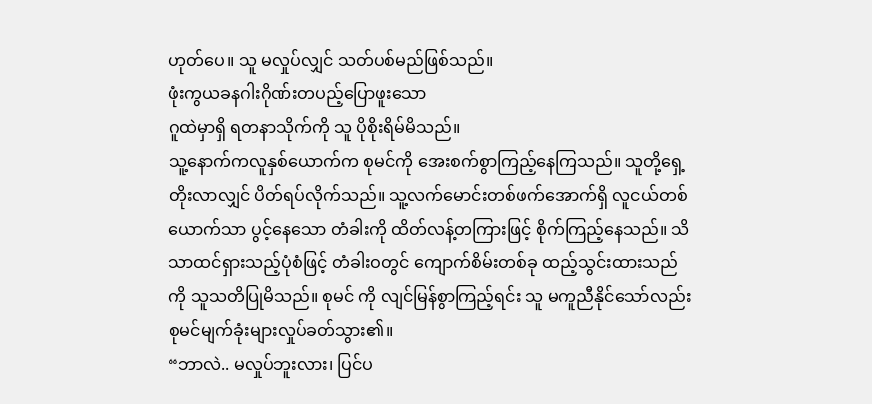ဟုတ်ပေ။ သူ မလှုပ်လျှင် သတ်ပစ်မည်ဖြစ်သည်။
ဖုံးကွယခနဂါးဂိုဏ်းတပည့်ပြောဖူးသော
ဂူထဲမှာရှိ ရတနာသိုက်ကို သူ ပိုစိုးရိမ်မိသည်။
သူ့နောက်ကလူနှစ်ယောက်က စုမင်ကို အေးစက်စွာကြည့်နေကြသည်။ သူတို့ရှေ့တိုးလာလျှင် ပိတ်ရပ်လိုက်သည်။ သူ့လက်မောင်းတစ်ဖက်အောက်ရှိ လူငယ်တစ်ယောက်သာ ပွင့်နေသော တံခါးကို ထိတ်လန့်တကြားဖြင့် စိုက်ကြည့်နေသည်။ သိသာထင်ရှားသည့်ပုံစံဖြင့် တံခါးဝတွင် ကျောက်စိမ်းတစ်ခု ထည့်သွင်းထားသည်ကို သူသတိပြုမိသည်။ စုမင် ကို လျင်မြန်စွာကြည့်ရင်း သူ မကူညီနိုင်သော်လည်း စုမင်မျက်ခုံးများလှုပ်ခတ်သွား၏။
“ဘာလဲ.. မလှုပ်ဘူးလား၊ ပြင်ပ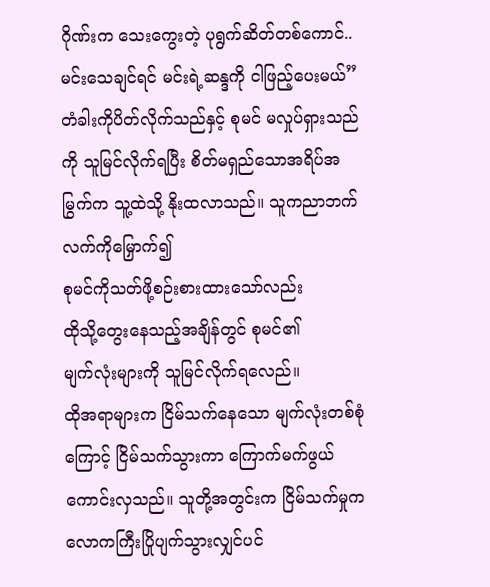ဂိုဏ်းက သေးကွေးတဲ့ ပုရွက်ဆိတ်တစ်ကောင်.. မင်းသေချင်ရင် မင်းရဲ့ဆန္ဒကို ငါဖြည့်ပေးမယ်”
တံခါးကိုပိတ်လိုက်သည်နှင့် စုမင် မလှုပ်ရှားသည်ကို သူမြင်လိုက်ရပြီး စိတ်မရှည်သောအရိပ်အမြွက်က သူ့ထဲသို့ နိုးထလာသည်။ သူကညာဘက်လက်ကိုမြှောက်၍
စုမင်ကိုသတ်ဖို့စဉ်းစားထားသော်လည်း
ထိုသို့တွေးနေသည့်အချိန်တွင် စုမင်၏
မျက်လုံးများကို သူမြင်လိုက်ရလေည်။
ထိုအရာများက ငြိမ်သက်နေသော မျက်လုံးတစ်စုံကြောင့် ငြိမ်သက်သွားကာ ကြောက်မက်ဖွယ်ကောင်းလှသည်။ သူတို့အတွင်းက ငြိမ်သက်မှုက လောကကြီးပြိုပျက်သွားလျှင်ပင်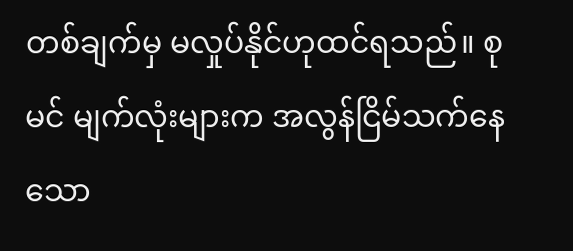တစ်ချက်မှ မလှုပ်နိုင်ဟုထင်ရသည်။ စုမင် မျက်လုံးများက အလွန်ငြိမ်သက်နေသော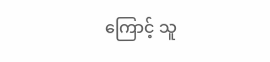ကြောင့် သူ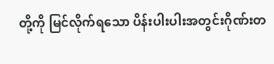တို့ကို မြင်လိုက်ရသော ပိန်းပါးပါးအတွင်းဂိုဏ်းတ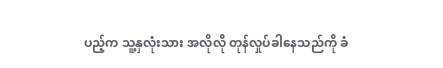ပည့်က သူ့နှလုံးသား အလိုလို တုန်လှုပ်ခါနေသည်ကို ခံ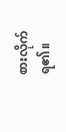စားလိုက်ရ၏။